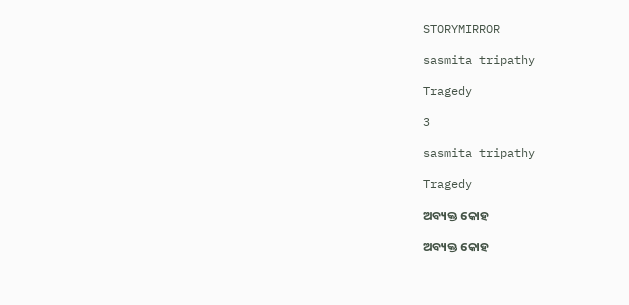STORYMIRROR

sasmita tripathy

Tragedy

3

sasmita tripathy

Tragedy

ଅବ୍ୟକ୍ତ କୋହ

ଅବ୍ୟକ୍ତ କୋହ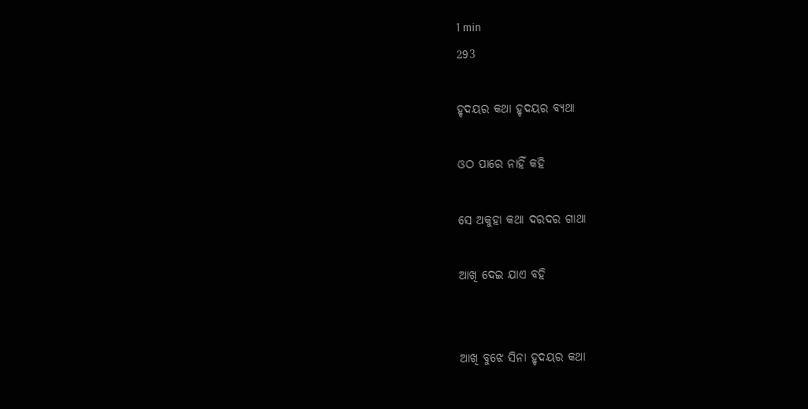1 min
293

ହୃଦୟର କଥା ହୃଦୟର ବ୍ୟଥା

ଓଠ ପାରେ ନାହିଁ କହି

ସେ ଅକୁହା କଥା ଦରଦର ଗାଥା

ଆଖି ଦେଇ ଯାଏ ବହି


ଆଖି ବୁଝେ ସିନା ହୃଦୟର କଥା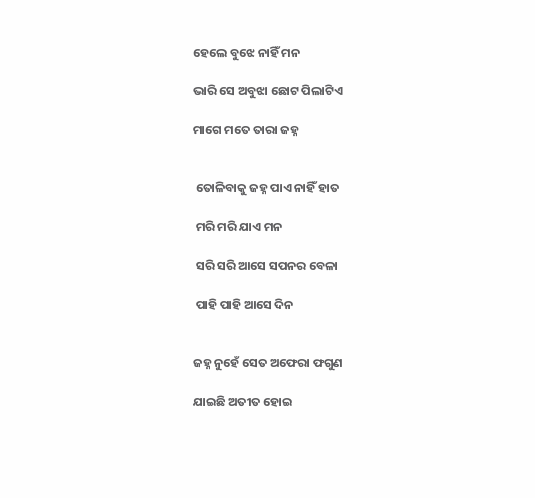ହେଲେ ବୁଝେ ନାହିଁ ମନ

ଭାରି ସେ ଅବୁଝା ଛୋଟ ପିଲାଟିଏ

ମାଗେ ମତେ ତାରା ଜହ୍ନ


 ତୋଳିବାକୁ ଜହ୍ନ ପାଏ ନାହିଁ ହାତ

 ମରି ମରି ଯାଏ ମନ

 ସରି ସରି ଆସେ ସପନର ବେଳା

 ପାହି ପାହି ଆସେ ଦିନ


ଜହ୍ନ ନୁହେଁ ସେତ ଅଫେରା ଫଗୁଣ

ଯାଇଛି ଅତୀତ ହୋଇ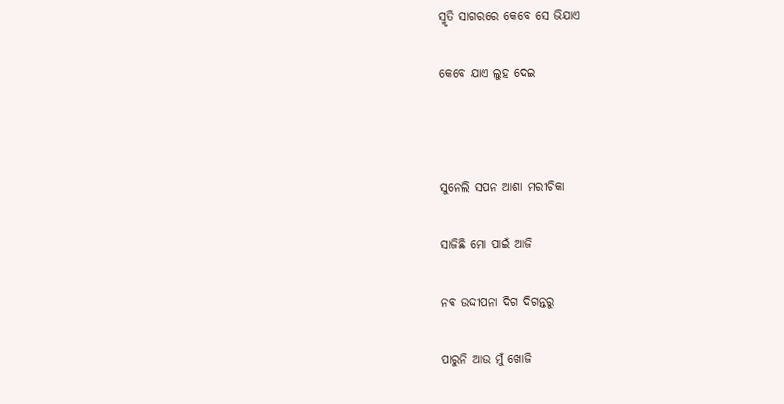ସ୍ମୃତି ସାଗରରେ କେବେ ସେ ଭିଯାଏ

କେବେ ଯାଏ ଲୁହ ଦେଇ



ସୁନେଲି ସପନ ଆଶା ମରୀଚିକା

ସାଜିଛି ମୋ ପାଇଁ ଆଜି

ନଵ ଉଦ୍ଦୀପନା ଦିଗ ଦିଗନ୍ତରୁ

ପାରୁନି ଆଉ ମୁଁ ଖୋଜି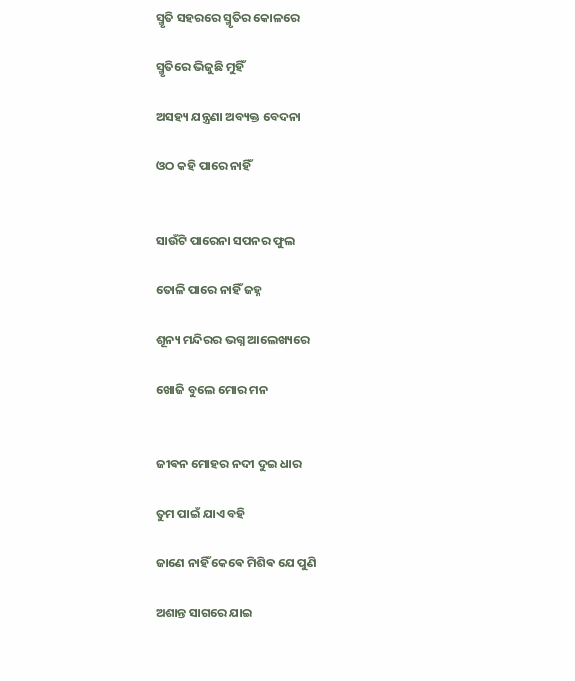ସ୍ମୃତି ସହରରେ ସ୍ମୃତିର କୋଳରେ

ସ୍ମୃତିରେ ଭିଜୁଛି ମୁହିଁ

ଅସହ୍ୟ ଯନ୍ତ୍ରଣା ଅବ୍ୟକ୍ତ ବେଦନା

ଓଠ କହି ପାରେ ନାହିଁ


ସାଉଁଟି ପାରେନା ସପନର ଫୁଲ

ତୋଳି ପାରେ ନାହିଁ ଜହ୍ନ

ଶୂନ୍ୟ ମନ୍ଦିରର ଭଗ୍ନ ଆଲେଖ୍ୟରେ

ଖୋଜି ବୁଲେ ମୋର ମନ


ଜୀଵନ ମୋହର ନଦୀ ଦୁଇ ଧାର

ତୁମ ପାଇଁ ଯାଏ ବହି

ଜାଣେ ନାହିଁ କେଵେ ମିଶିଵ ଯେ ପୁଣି

ଅଶାନ୍ତ ସାଗରେ ଯାଇ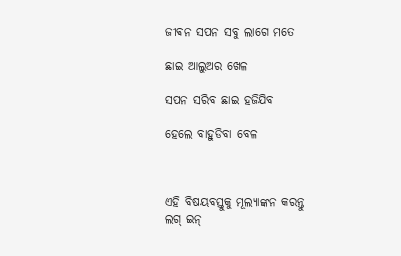ଜୀଵନ ସପନ ସବୁ ଲାଗେ ମତେ

ଛାଇ ଆଲୁଅର ଖେଳ

ସପନ ସରିବ ଛାଇ ହଜିଯିବ

ହେଲେ ବାହୁଡିବା ବେଳ



ଏହି ବିଷୟବସ୍ତୁକୁ ମୂଲ୍ୟାଙ୍କନ କରନ୍ତୁ
ଲଗ୍ ଇନ୍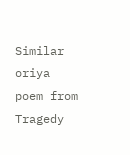Similar oriya poem from Tragedy